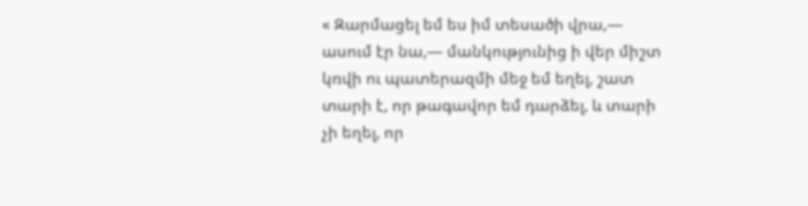« Զարմացել եմ ես իմ տեսածի վրա,— ասում էր նա,— մանկությունից ի վեր միշտ կռվի ու պատերազմի մեջ եմ եղել, շատ տարի է, որ թագավոր եմ դարձել, և տարի չի եղել, որ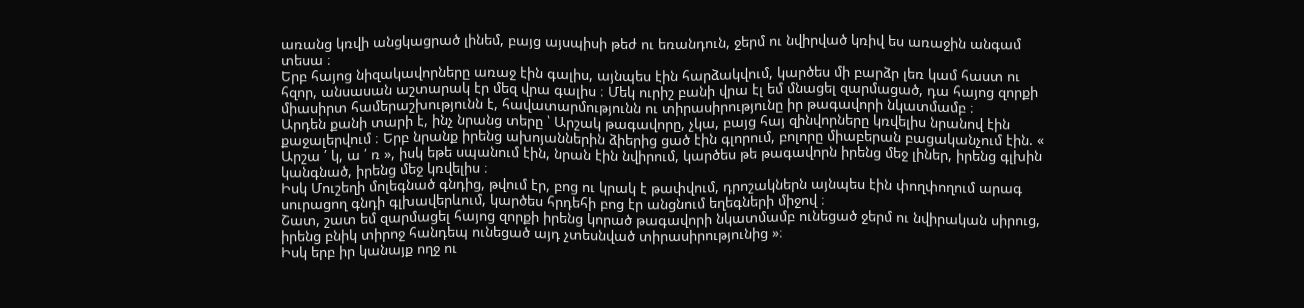առանց կռվի անցկացրած լինեմ, բայց այսպիսի թեժ ու եռանդուն, ջերմ ու նվիրված կռիվ ես առաջին անգամ տեսա ։
Երբ հայոց նիզակավորները առաջ էին գալիս, այնպես էին հարձակվում, կարծես մի բարձր լեռ կամ հաստ ու հզոր, անսասան աշտարակ էր մեզ վրա գալիս ։ Մեկ ուրիշ բանի վրա էլ եմ մնացել զարմացած, դա հայոց զորքի միասիրտ համերաշխությունն է, հավատարմությունն ու տիրասիրությունը իր թագավորի նկատմամբ ։
Արդեն քանի տարի է, ինչ նրանց տերը ՝ Արշակ թագավորը, չկա, բայց հայ զինվորները կռվելիս նրանով էին քաջալերվում ։ Երբ նրանք իրենց ախոյաններին ձիերից ցած էին գլորում, բոլորը միաբերան բացականչում էին. « Արշա ՛ կ, ա ՛ ռ », իսկ եթե սպանում էին, նրան էին նվիրում, կարծես թե թագավորն իրենց մեջ լիներ, իրենց գլխին կանգնած, իրենց մեջ կռվելիս ։
Իսկ Մուշեղի մոլեգնած գնդից, թվում էր, բոց ու կրակ է թափվում, դրոշակներն այնպես էին փողփողում արագ սուրացող գնդի գլխավերևում, կարծես հրդեհի բոց էր անցնում եղեգների միջով ։
Շատ, շատ եմ զարմացել հայոց զորքի իրենց կորած թագավորի նկատմամբ ունեցած ջերմ ու նվիրական սիրուց, իրենց բնիկ տիրոջ հանդեպ ունեցած այդ չտեսնված տիրասիրությունից »։
Իսկ երբ իր կանայք ողջ ու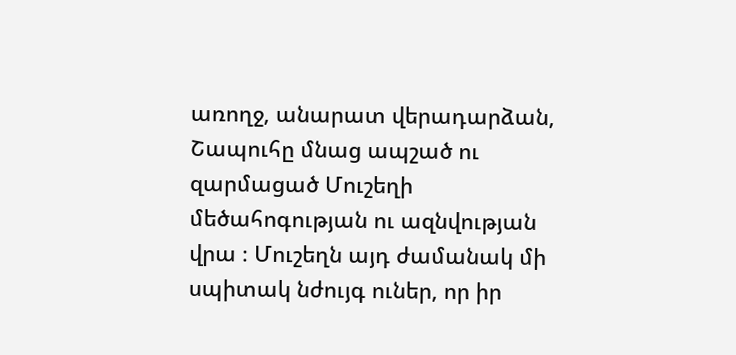առողջ, անարատ վերադարձան, Շապուհը մնաց ապշած ու զարմացած Մուշեղի մեծահոգության ու ազնվության վրա ։ Մուշեղն այդ ժամանակ մի սպիտակ նժույգ ուներ, որ իր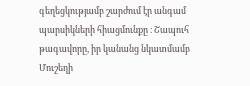գեղեցկությամբ շարժում էր անգամ պարսիկների հիացմունքը ։ Շապուհ թագավորը, իր կանանց նկատմամբ Մուշեղի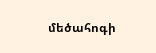մեծահոգի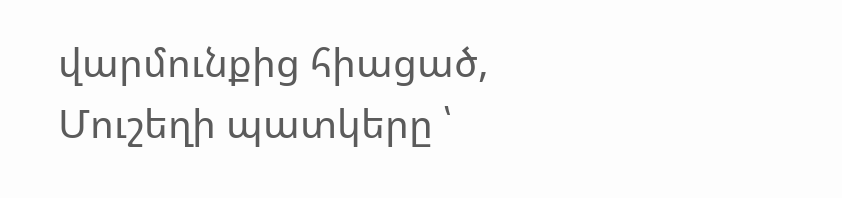վարմունքից հիացած, Մուշեղի պատկերը ՝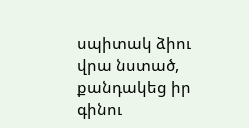սպիտակ ձիու վրա նստած, քանդակեց իր գինու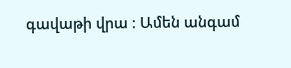գավաթի վրա ։ Ամեն անգամ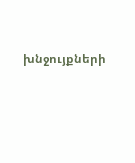խնջույքների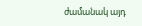ժամանակ այդ